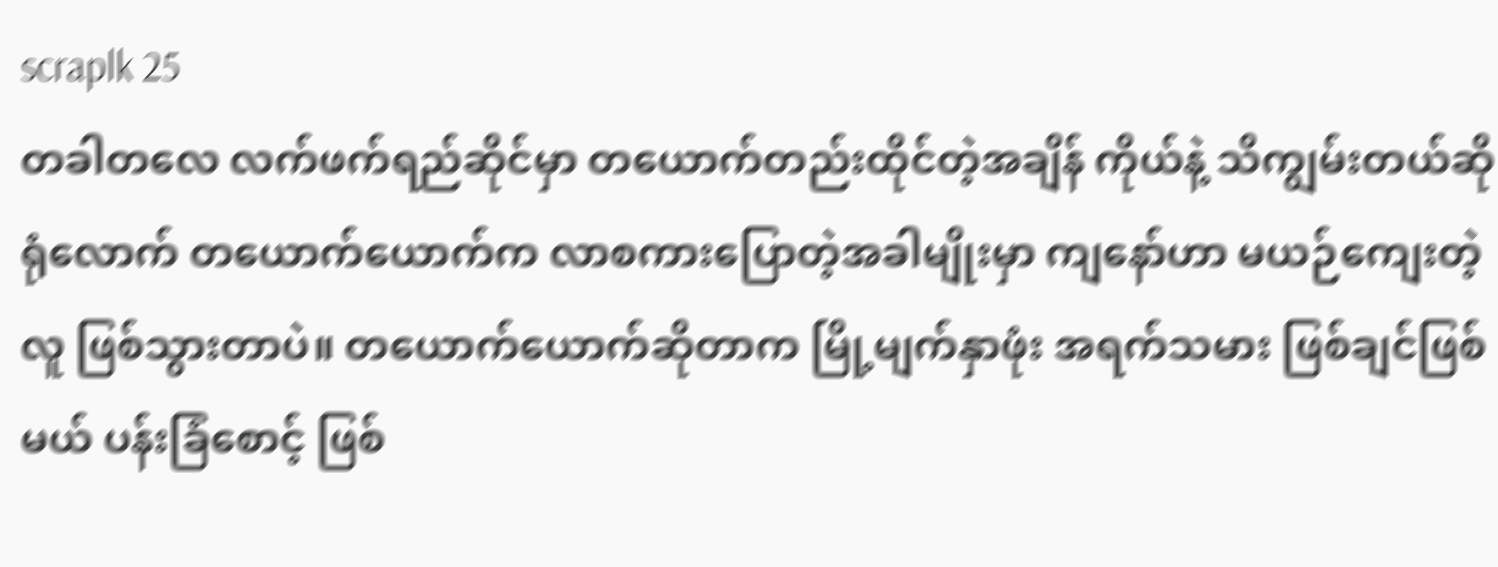scraplk 25
တခါတလေ လက်ဖက်ရည်ဆိုင်မှာ တယောက်တည်းထိုင်တဲ့အချိန် ကိုယ်နဲ့ သိကျွမ်းတယ်ဆိုရုံလောက် တယောက်ယောက်က လာစကားပြောတဲ့အခါမျိုးမှာ ကျနော်ဟာ မယဉ်ကျေးတဲ့လူ ဖြစ်သွားတာပဲ။ တယောက်ယောက်ဆိုတာက မြို့မျက်နှာဖုံး အရက်သမား ဖြစ်ချင်ဖြစ်မယ် ပန်းခြံစောင့် ဖြစ်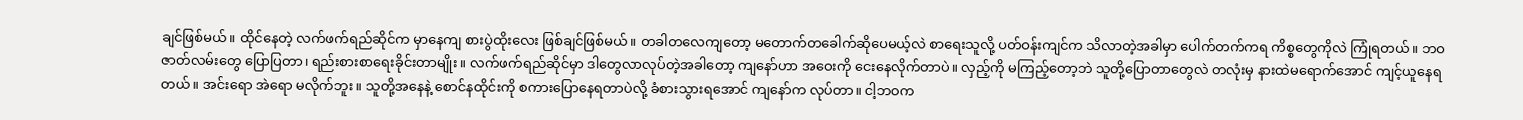ချင်ဖြစ်မယ်။ ထိုင်နေတဲ့ လက်ဖက်ရည်ဆိုင်က မှာနေကျ စားပွဲထိုးလေး ဖြစ်ချင်ဖြစ်မယ်။ တခါတလေကျတော့ မတောက်တခေါက်ဆိုပေမယ့်လဲ စာရေးသူလို့ ပတ်ဝန်းကျင်က သိလာတဲ့အခါမှာ ပေါက်တက်ကရ ကိစ္စတွေကိုလဲ ကြုံရတယ်။ ဘဝဇာတ်လမ်းတွေ ပြောပြတာ၊ ရည်းစားစာရေးခိုင်းတာမျိုး။ လက်ဖက်ရည်ဆိုင်မှာ ဒါတွေလာလုပ်တဲ့အခါတော့ ကျနော်ဟာ အဝေးကို ငေးနေလိုက်တာပဲ။ လှည့်ကို မကြည့်တော့ဘဲ သူတို့ပြောတာတွေလဲ တလုံးမှ နားထဲမရောက်အောင် ကျင့်ယူနေရတယ်။ အင်းရော အဲရော မလိုက်ဘူး။ သူတို့အနေနဲ့ စောင်နထိုင်းကို စကားပြောနေရတာပဲလို့ ခံစားသွားရအောင် ကျနော်က လုပ်တာ။ ငါ့ဘဝက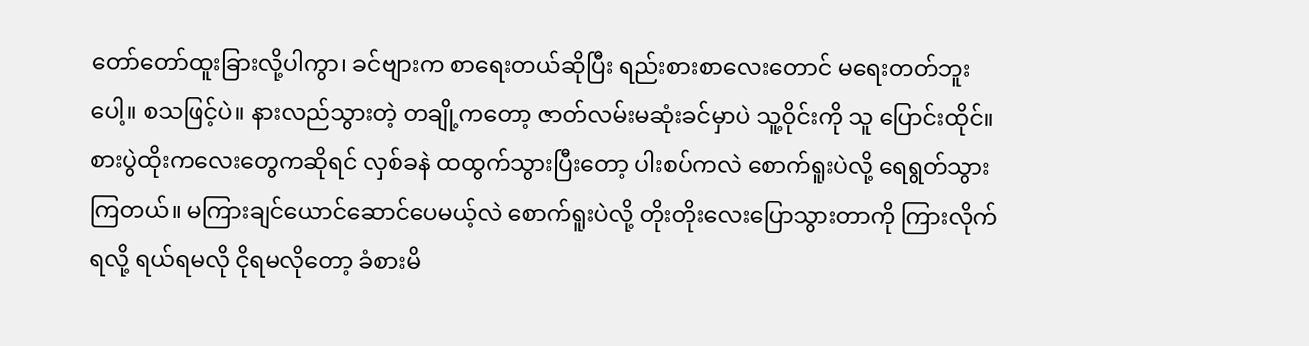တော်တော်ထူးခြားလို့ပါကွာ၊ ခင်ဗျားက စာရေးတယ်ဆိုပြီး ရည်းစားစာလေးတောင် မရေးတတ်ဘူးပေါ့။ စသဖြင့်ပဲ။ နားလည်သွားတဲ့ တချို့ကတော့ ဇာတ်လမ်းမဆုံးခင်မှာပဲ သူ့ဝိုင်းကို သူ ပြောင်းထိုင်။ စားပွဲထိုးကလေးတွေကဆိုရင် လှစ်ခနဲ ထထွက်သွားပြီးတော့ ပါးစပ်ကလဲ စောက်ရူးပဲလို့ ရေရွတ်သွားကြတယ်။ မကြားချင်ယောင်ဆောင်ပေမယ့်လဲ စောက်ရူးပဲလို့ တိုးတိုးလေးပြောသွားတာကို ကြားလိုက်ရလို့ ရယ်ရမလို ငိုရမလိုတော့ ခံစားမိ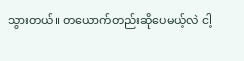သွားတယ်။ တယောက်တည်းဆိုပေမယ့်လဲ ငါ့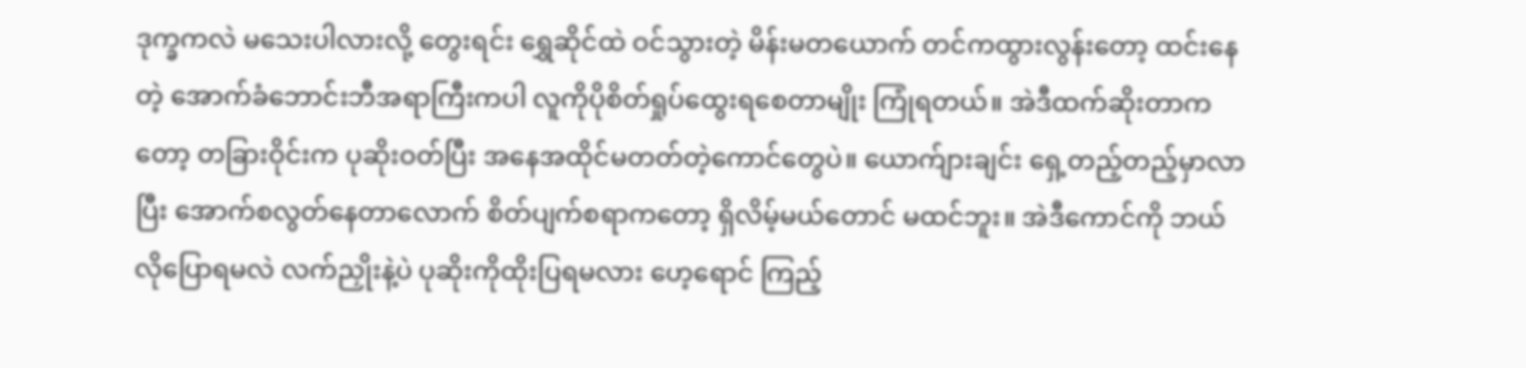ဒုက္ခကလဲ မသေးပါလားလို့ တွေးရင်း ရွှေဆိုင်ထဲ ဝင်သွားတဲ့ မိန်းမတယောက် တင်ကထွားလွန်းတော့ ထင်းနေတဲ့ အောက်ခံဘောင်းဘီအရာကြီးကပါ လူကိုပိုစိတ်ရှုပ်ထွေးရစေတာမျိုး ကြုံရတယ်။ အဲဒီထက်ဆိုးတာကတော့ တခြားဝိုင်းက ပုဆိုးဝတ်ပြီး အနေအထိုင်မတတ်တဲ့ကောင်တွေပဲ။ ယောက်ျားချင်း ရှေ့တည့်တည့်မှာလာပြီး အောက်စလွတ်နေတာလောက် စိတ်ပျက်စရာကတော့ ရှိလိမ့်မယ်တောင် မထင်ဘူး။ အဲဒီကောင်ကို ဘယ်လိုပြောရမလဲ လက်ညှိုးနဲ့ပဲ ပုဆိုးကိုထိုးပြရမလား ဟေ့ရောင် ကြည့်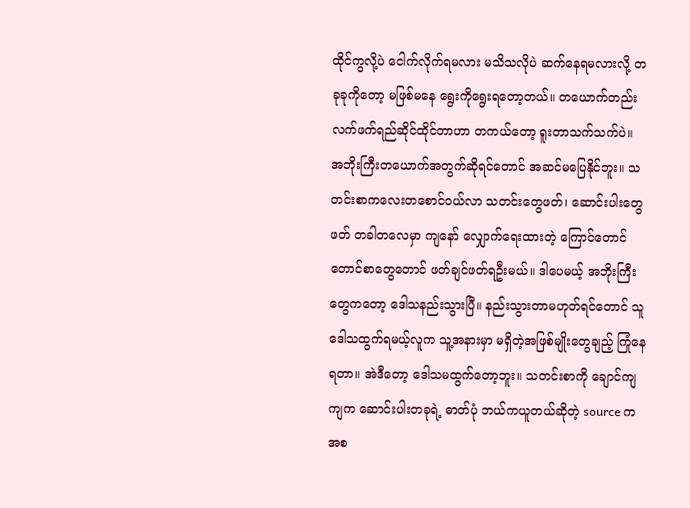ထိုင်ကွလို့ပဲ ငေါက်လိုက်ရမလား မသိသလိုပဲ ဆက်နေရမလားလို့ တခုခုကိုတော့ မဖြစ်မနေ ရွေးကိုရွေးရတော့တယ်။ တယောက်တည်း လက်ဖက်ရည်ဆိုင်ထိုင်တာဟာ တကယ်တော့ ရူးတာသက်သက်ပဲ။ အဘိုးကြီးတယောက်အတွက်ဆိုရင်တောင် အဆင်မပြေနိုင်ဘူး။ သတင်းစာကလေးတစောင်ဝယ်လာ သတင်းတွေဖတ်၊ ဆောင်းပါးတွေဖတ် တခါတလေမှာ ကျနော် လျှောက်ရေးထားတဲ့ ကြောင်တောင်တောင်စာတွေတောင် ဖတ်ချင်ဖတ်ရဦးမယ်။ ဒါပေမယ့် အဘိုးကြီးတွေကတော့ ဒေါသနည်းသွားပြီ။ နည်းသွားတာမဟုတ်ရင်တောင် သူဒေါသထွက်ရမယ့်လူက သူ့အနားမှာ မရှိတဲ့အဖြစ်မျိုးတွေချည့် ကြုံနေရတာ။ အဲဒီတော့ ဒေါသမထွက်တော့ဘူး။ သတင်းစာကို ချောင်ကျကျက ဆောင်းပါးတခုရဲ့ ဓာတ်ပုံ ဘယ်ကယူတယ်ဆိုတဲ့ source ကအစ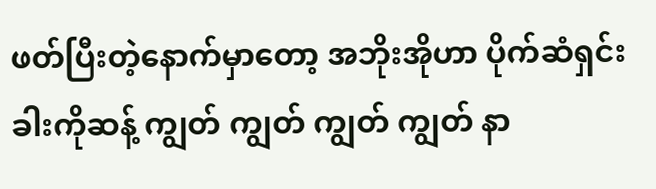ဖတ်ပြီးတဲ့နောက်မှာတော့ အဘိုးအိုဟာ ပိုက်ဆံရှင်း ခါးကိုဆန့် ကျွတ် ကျွတ် ကျွတ် ကျွတ် နာ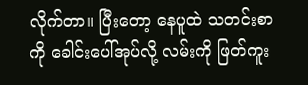လိုက်တာ။ ပြီးတော့ နေပူထဲ သတင်းစာကို ခေါင်းပေါ်အုပ်လို့ လမ်းကို ဖြတ်ကူး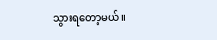သွားရတော့မယ်။